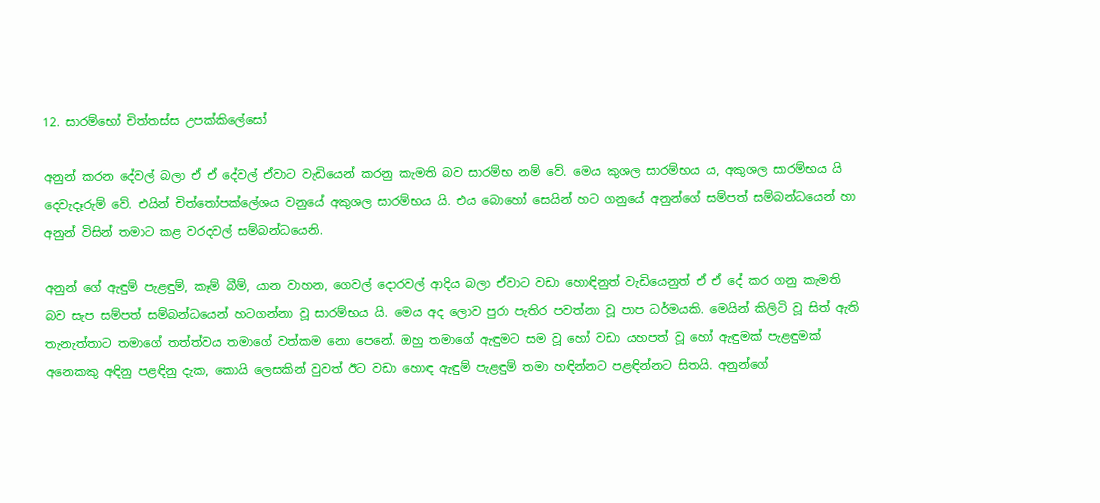12. සාරම්භෝ චිත්තස්ස උපක්කිලේසෝ

අනුන් කරන දේවල් බලා ඒ ඒ දේවල් ඒවාට වැඩියෙන් කරනු කැමති බව සාරම්භ නම් වේ. මෙය කුශල සාරම්භය ය, අකුශල සාරම්භය යි දෙවැදෑරුම් වේ. එයින් චිත්තෝපක්ලේශය වනුයේ අකුශල සාරම්භය යි. එය බොහෝ සෙයින් හට ගනුයේ අනුන්ගේ සම්පත් සම්බන්ධයෙන් හා අනුන් විසින් තමාට කළ වරදවල් සම්බන්ධයෙනි.

අනුන් ගේ ඇඳුම් පැළඳුම්, කෑම් බීම්, යාන වාහන, ගෙවල් දොරවල් ආදිය බලා ඒවාට වඩා හොඳිනුත් වැඩියෙනුත් ඒ ඒ දේ කර ගනු කැමති බව සැප සම්පත් සම්බන්ධයෙන් හටගන්නා වූ සාරම්භය යි. මෙය අද ලොව පුරා පැතිර පවත්නා වූ පාප ධර්මයකි. මෙයින් කිලිටි වූ සිත් ඇති තැනැත්තාට තමාගේ තත්ත්වය තමාගේ වත්කම නො පෙනේ. ඔහු තමාගේ ඇඳුමට සම වූ හෝ වඩා යහපත් වූ හෝ ඇඳුමක් පැළඳුමක් අනෙකකු අඳිනු පළඳිනු දැක, කොයි ලෙසකින් වුවත් ඊට වඩා හොඳ ඇඳුම් පැළඳුම් තමා හඳින්නට පළඳින්නට සිතයි. අනුන්ගේ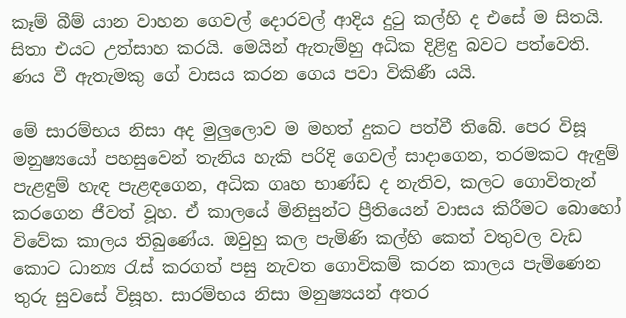කෑම් බීම් යාන වාහන ගෙවල් දොරවල් ආදිය දුටු කල්හි ද එසේ ම සිතයි. සිතා එයට උත්සාහ කරයි. මෙයින් ඇතැම්හු අධික දිළිඳු බවට පත්වෙති. ණය වී ඇතැමකු ගේ වාසය කරන ගෙය පවා විකිණී යයි.

මේ සාරම්භය නිසා අද මුලුලොව ම මහත් දුකට පත්වී තිබේ. පෙර විසූ මනුෂ්‍යයෝ පහසුවෙන් තැනිය හැකි පරිදි ගෙවල් සාදාගෙන, තරමකට ඇඳුම් පැළඳුම් හැඳ පැළඳගෙන, අධික ගෘහ භාණ්ඩ ද නැතිව, කලට ගොවිතැන් කරගෙන ජීවත් වූහ. ඒ කාලයේ මිනිසුන්ට ප්‍රීතියෙන් වාසය කිරීමට බොහෝ විවේක කාලය තිබුණේය. ඔවුහු කල පැමිණි කල්හි කෙත් වතුවල වැඩ කොට ධාන්‍ය රැස් කරගත් පසු නැවත ගොවිකම් කරන කාලය පැමිණෙන තුරු සුවසේ විසූහ. සාරම්භය නිසා මනුෂ්‍යයන් අතර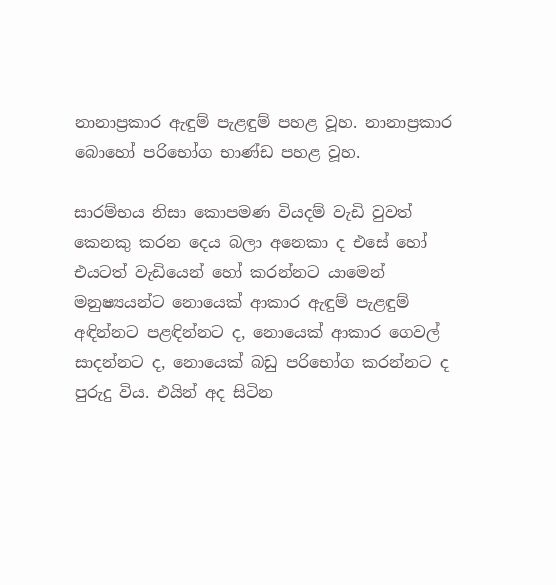නානාප්‍ර‍කාර ඇඳුම් පැළඳුම් පහළ වූහ. නානාප්‍ර‍කාර බොහෝ පරිභෝග භාණ්ඩ පහළ වූහ.

සාරම්භය නිසා කොපමණ වියදම් වැඩි වුවත් කෙනකු කරන දෙය බලා අනෙකා ද එසේ හෝ එයටත් වැඩියෙන් හෝ කරන්නට යාමෙන් මනුෂ්‍යයන්ට නොයෙක් ආකාර ඇඳුම් පැළඳුම් අඳින්නට පළඳින්නට ද, නොයෙක් ආකාර ගෙවල් සාදන්නට ද, නොයෙක් බඩු පරිභෝග කරන්නට ද පුරුදු විය. එයින් අද සිටින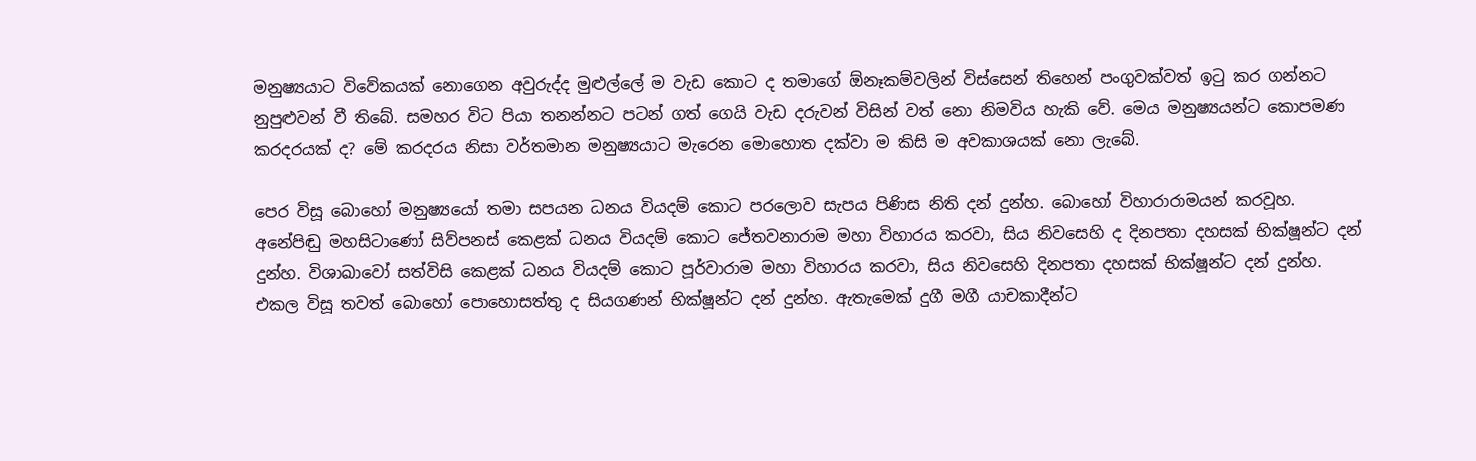මනුෂ්‍යයාට විවේකයක් නොගෙන අවුරුද්ද මුළුල්ලේ ම වැඩ කොට ද තමාගේ ඕනෑකම්වලින් විස්සෙන් තිහෙන් පංගුවක්වත් ඉටු කර ගන්නට නුපුළුවන් වී තිබේ. සමහර විට පියා තනන්නට පටන් ගත් ගෙයි වැඩ දරුවන් විසින් වත් නො නිමවිය හැකි වේ. මෙය මනුෂ්‍යයන්ට කොපමණ කරදරයක් ද? මේ කරදරය නිසා වර්තමාන මනුෂ්‍යයාට මැරෙන මොහොත දක්වා ම කිසි ම අවකාශයක් නො ලැබේ.

පෙර විසූ බොහෝ මනුෂ්‍යයෝ තමා සපයන ධනය වියදම් කොට පරලොව සැපය පිණිස නිති දන් දුන්හ. බොහෝ විහාරාරාමයන් කරවූහ. අනේපිඬු මහසිටාණෝ සිව්පනස් කෙළක් ධනය වියදම් කොට ජේතවනාරාම මහා විහාරය කරවා, සිය නිවසෙහි ද දිනපතා දහසක් භික්ෂූන්ට දන් දුන්හ. විශාඛාවෝ සත්විසි කෙළක් ධනය වියදම් කොට පූර්වාරාම මහා විහාරය කරවා, සිය නිවසෙහි දිනපතා දහසක් භික්ෂූන්ට දන් දුන්හ. එකල විසූ තවත් බොහෝ පොහොසත්තු ද සියගණන් භික්ෂූන්ට දන් දුන්හ. ඇතැමෙක් දුගී මගී යාචකාදීන්ට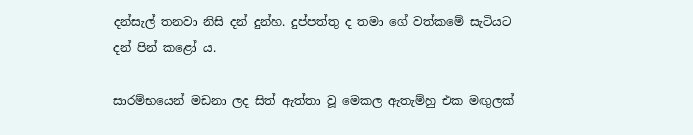දන්සැල් තනවා නිසි දන් දුන්හ. දුප්පත්තු ද තමා ගේ වත්කමේ සැටියට දන් පින් කළෝ ය.

සාරම්භයෙන් මඩනා ලද සිත් ඇත්තා වූ මෙකල ඇතැම්හු එක මඟුලක්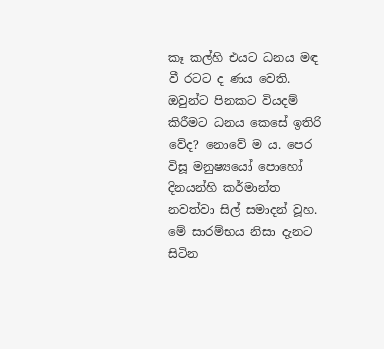කෑ කල්හි එයට ධනය මඳ වී රටට ද ණය වෙති. ඔවුන්ට පිනකට වියදම් කිරීමට ධනය කෙසේ ඉතිරි වේද? නොවේ ම ය. පෙර විසූ මනුෂ්‍යයෝ පොහෝ දිනයන්හි කර්මාන්ත නවත්වා සිල් සමාදන් වූහ. මේ සාරම්භය නිසා දැනට සිටින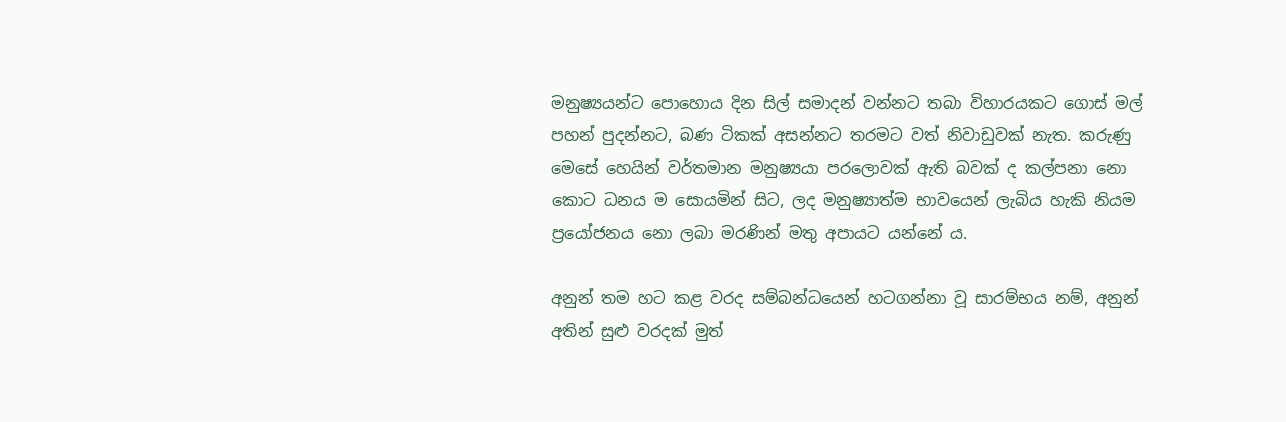මනුෂ්‍යයන්ට පොහොය දින සිල් සමාදන් වන්නට තබා විහාරයකට ගොස් මල් පහන් පුදන්නට, බණ ටිකක් අසන්නට තරමට වත් නිවාඩුවක් නැත. කරුණු මෙසේ හෙයින් වර්තමාන මනුෂ්‍යයා පරලොවක් ඇති බවක් ද කල්පනා නො කොට ධනය ම සොයමින් සිට, ලද මනුෂ්‍යාත්ම භාවයෙන් ලැබිය හැකි නියම ප්‍රයෝජනය නො ලබා මරණින් මතු අපායට යන්නේ ය.

අනුන් තම හට කළ වරද සම්බන්ධයෙන් හටගන්නා වූ සාරම්භය නම්, අනුන් අතින් සුළු වරදක් මුත්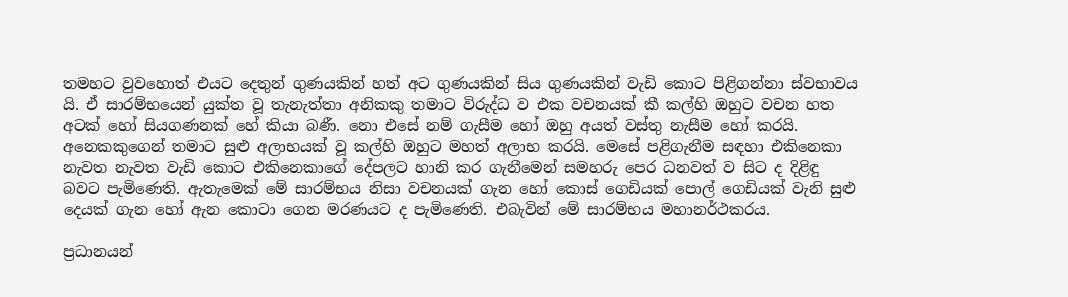තමහට වුවහොත් එයට දෙතුන් ගුණයකින් හත් අට ගුණයකින් සිය ගුණයකින් වැඩි කොට පිළිගන්නා ස්වභාවය යි. ඒ සාරම්භයෙන් යුක්ත වූ තැනැත්තා අනිකකු තමාට විරුද්ධ ව එක වචනයක් කී කල්හි ඔහුට වචන හත අටක් හෝ සියගණනක් හේ කියා බණී. නො එසේ නම් ගැසීම හෝ ඔහු අයත් වස්තු නැසීම හෝ කරයි. අනෙකකුගෙන් තමාට සුළු අලාභයක් වූ කල්හි ඔහුට මහත් අලාභ කරයි. මෙසේ පළිගැනීම සඳහා එකිනෙකා නැවත නැවත වැඩි කොට එකිනෙකාගේ දේපලට හානි කර ගැනීමෙන් සමහරු පෙර ධනවත් ව සිට ද දිළිඳු බවට පැමිණෙති. ඇතැමෙක් මේ සාරම්භය නිසා වචනයක් ගැන හෝ කොස් ගෙඩියක් පොල් ගෙඩියක් වැනි සුළු දෙයක් ගැන හෝ ඇන කොටා ගෙන මරණයට ද පැමිණෙති. එබැවින් මේ සාරම්භය මහානර්ථකරය.

ප්‍ර‍ධානයන්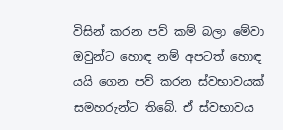විසින් කරන පව් කම් බලා මේවා ඔවුන්ට හොඳ නම් අපටත් හොඳ යයි ගෙන පව් කරන ස්වභාවයක් සමහරුන්ට තිබේ. ඒ ස්වභාවය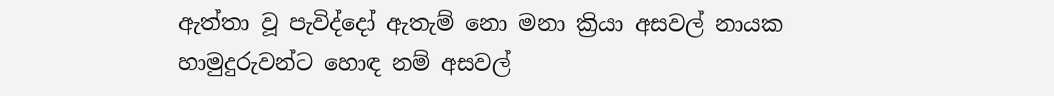ඇත්තා වූ පැවිද්දෝ ඇතැම් නො මනා ක්‍රියා අසවල් නායක හාමුදුරුවන්ට හොඳ නම් අසවල්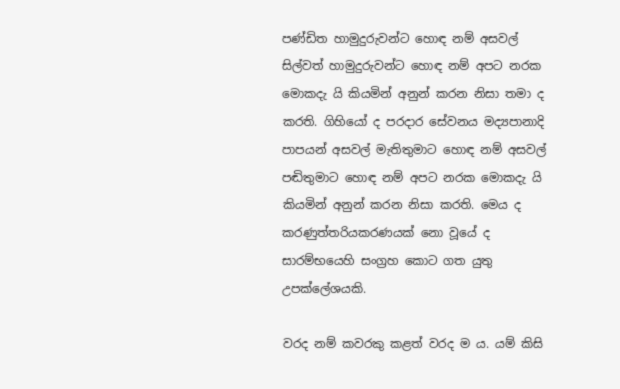පණ්ඩිත හාමුදුරුවන්ට හොඳ නම් අසවල් සිල්වත් හාමුදුරුවන්ට හොඳ නම් අපට නරක මොකදැ යි කියමින් අනුන් කරන නිසා තමා ද කරති. ගිහියෝ ද පරදාර සේවනය මද්‍යපානාදි පාපයන් අසවල් මැතිතුමාට හොඳ නම් අසවල් පඬිතුමාට හොඳ නම් අපට නරක මොකදැ යි කියමින් අනුන් කරන නිසා කරති. මෙය ද කරණුත්තරියකරණයක් නො වූයේ ද සාරම්භයෙහි සංග්‍ර‍හ කොට ගත යුතු උපක්ලේශයකි.

වරද නම් කවරකු කළත් වරද ම ය. යම් කිසි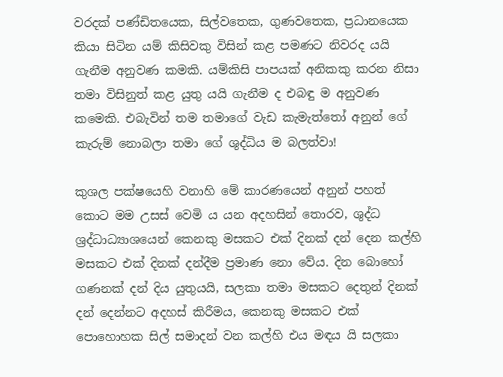වරදක් පණ්ඩිතයෙක, සිල්වතෙක, ගුණවතෙක, ප්‍ර‍ධානයෙක කියා සිටින යම් කිසිවකු විසින් කළ පමණට නිවරද යයි ගැනීම අනුවණ කමකි. යම්කිසි පාපයක් අනිකකු කරන නිසා තමා විසිනුත් කළ යුතු යයි ගැනීම ද එබඳු ම අනුවණ කමෙකි. එබැවින් තම තමාගේ වැඩ කැමැත්තෝ අනුන් ගේ කැරුම් නොබලා තමා ගේ ශුද්ධිය ම බලත්වා!

කුශල පක්ෂයෙහි වනාහි මේ කාරණයෙන් අනුන් පහත් කොට මම උසස් වෙමි ය යන අදහසින් තොරව, ශුද්ධ ශ්‍ර‍ද්ධාධ්‍යාශයෙන් කෙනකු මසකට එක් දිනක් දන් දෙන කල්හි මසකට එක් දිනක් දන්දීම ප්‍ර‍මාණ නො වේය. දින බොහෝ ගණනක් දන් දිය යුතුයයි, සලකා තමා මසකට දෙතුන් දිනක් දන් දෙන්නට අදහස් කිරීමය, කෙනකු මසකට එක් පොහොහක සිල් සමාදන් වන කල්හි එය මඳය යි සලකා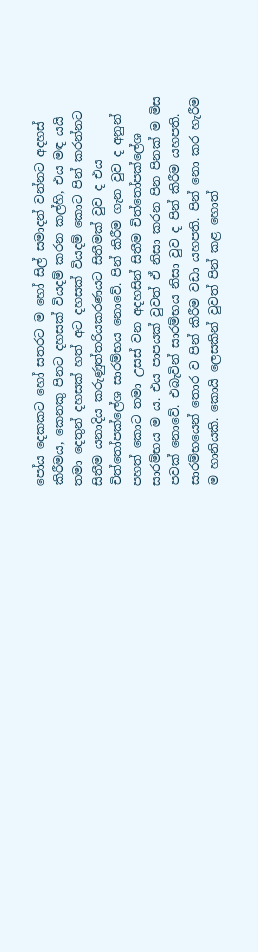පෝය දෙකකට හෝ සතරට ම හෝ සිල් සමාදන් වන්නට අදහස් කිරීමය, කෙනකු පිනට දහසක් වියදම් කරන කල්හි, එය මඳ යයි තමා දෙතුන් දහසක් හත් අට දහසක් වියදම් කොට පින් කරන්නට සිතීම යනාදිය කරුණුත්තරියකරණයට සිතීමක් වුව ද එය චිත්තෝපක්ලේශ සාරම්භය නොවේ. පින් කිරීම ගැන වුව ද අනුන් පහත් කොට තමා උසස් වන අදහසින් සිතීම චිත්තෝපක්ලේශ සාරම්භය ම ය. එය පාපයක් වුවත් ඒ නිසා කරන පින පිනක් ම මිස පවක් නොවේ. එබැවින් සාරම්භය නිසා වුව ද පින් කිරීම යහපති. සාරම්භයෙන් තොර ව පින් කිරීම වඩා යහපති. පින් නො කර හැරීම ම හානියකි. කොයි ලෙසකින් වුවත් පින් කළ හොත්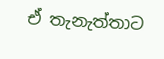ඒ තැනැත්තාට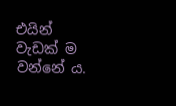එයින් වැඩක් ම වන්නේ ය.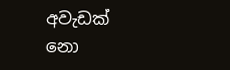අවැඩක් නො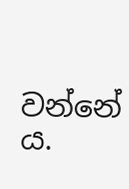වන්නේ ය.